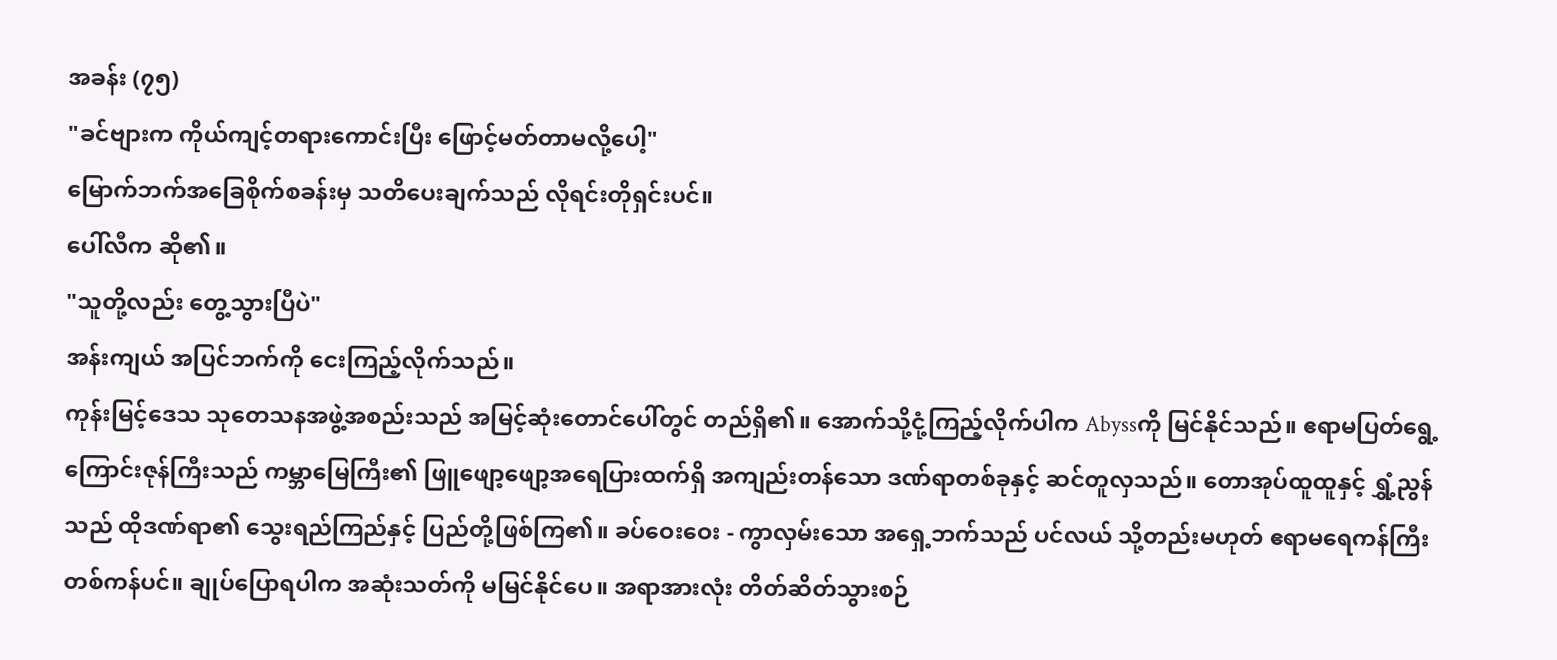အခန်း (၇၅)
"ခင်ဗျားက ကိုယ်ကျင့်တရားကောင်းပြီး ဖြောင့်မတ်တာမလို့ပေါ့"
မြောက်ဘက်အခြေစိုက်စခန်းမှ သတိပေးချက်သည် လိုရင်းတိုရှင်းပင်။
ပေါ်လီက ဆို၏။
"သူတို့လည်း တွေ့သွားပြီပဲ"
အန်းကျယ် အပြင်ဘက်ကို ငေးကြည့်လိုက်သည်။
ကုန်းမြင့်ဒေသ သုတေသနအဖွဲ့အစည်းသည် အမြင့်ဆုံးတောင်ပေါ်တွင် တည်ရှိ၏။ အောက်သို့ငုံ့ကြည့်လိုက်ပါက Abyssကို မြင်နိုင်သည်။ ဧရာမပြတ်ရွေ့ကြောင်းဇုန်ကြီးသည် ကမ္ဘာမြေကြီး၏ ဖြူဖျော့ဖျော့အရေပြားထက်ရှိ အကျည်းတန်သော ဒဏ်ရာတစ်ခုနှင့် ဆင်တူလှသည်။ တောအုပ်ထူထူနှင့် ရွှံ့ညွန်သည် ထိုဒဏ်ရာ၏ သွေးရည်ကြည်နှင့် ပြည်တို့ဖြစ်ကြ၏။ ခပ်ဝေးဝေး - ကွာလှမ်းသော အရှေ့ဘက်သည် ပင်လယ် သို့တည်းမဟုတ် ဧရာမရေကန်ကြီးတစ်ကန်ပင်။ ချုပ်ပြောရပါက အဆုံးသတ်ကို မမြင်နိုင်ပေ။ အရာအားလုံး တိတ်ဆိတ်သွားစဉ်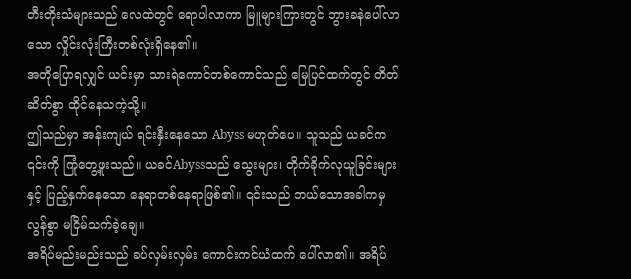တီးတိုးသံများသည် လေထဲတွင် ရောပါလာကာ မြူများကြားတွင် ဘွားခနဲပေါ်လာသော လှိုင်းလုံးကြီးတစ်လုံးရှိနေ၏။
အတိုပြောရလျှင် ယင်းမှာ သားရဲကောင်တစ်ကောင်သည် မြေပြင်ထက်တွင် တိတ်ဆိတ်စွာ ထိုင်နေသကဲ့သို့။
ဤသည်မှာ အန်းကျယ် ရင်းနှီးနေသော Abyss မဟုတ်ပေ။ သူသည် ယခင်က ၎င်းကို ကြုံတွေ့ဖူးသည်။ ယခင်Abyssသည် သွေးများ၊ တိုက်ခိုက်လုယူခြင်းများနှင့် ပြည့်နှက်နေသော နေရာတစ်နေရာဖြစ်၏။ ၎င်းသည် ဘယ်သောအခါကမှ လွန်စွာ မငြိမ်သက်ခဲ့ချေ။
အရိပ်မည်းမည်းသည် ခပ်လှမ်းလှမ်း ကောင်းကင်ယံထက် ပေါ်လာ၏။ အရိပ်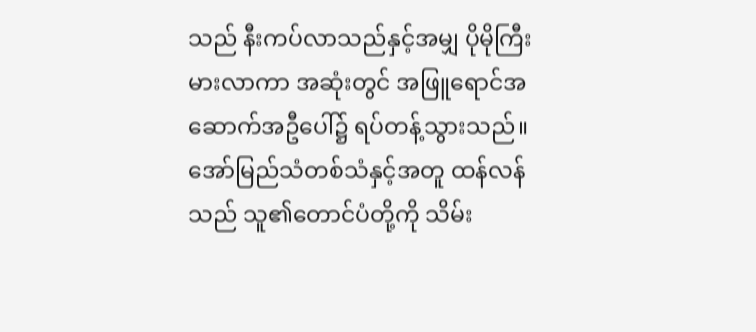သည် နီးကပ်လာသည်နှင့်အမျှ ပိုမိုကြီးမားလာကာ အဆုံးတွင် အဖြူရောင်အဆောက်အဦပေါ်၌ ရပ်တန့်သွားသည်။
အော်မြည်သံတစ်သံနှင့်အတူ ထန်လန်သည် သူ၏တောင်ပံတို့ကို သိမ်း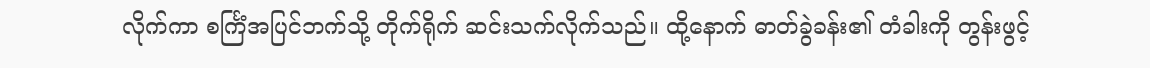လိုက်ကာ စင်္ကြံအပြင်ဘက်သို့ တိုက်ရိုက် ဆင်းသက်လိုက်သည်။ ထို့နောက် ဓာတ်ခွဲခန်း၏ တံခါးကို တွန်းဖွင့်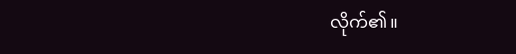လိုက်၏။